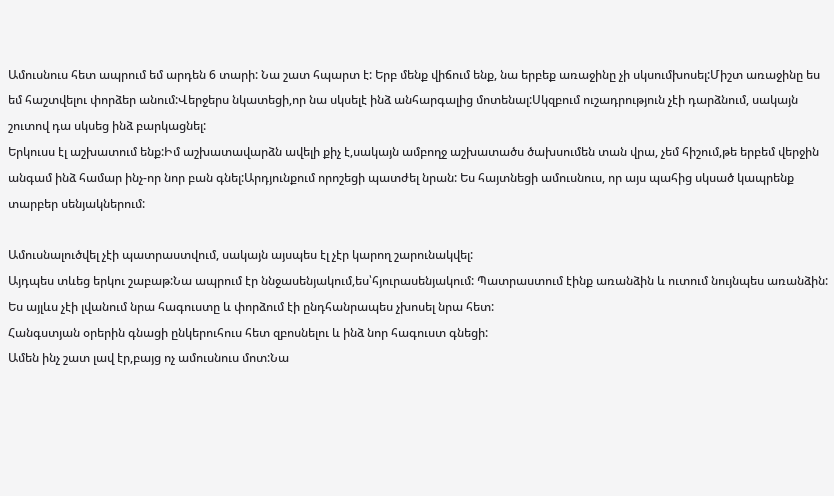Ամուսնուս հետ ապրում եմ արդեն 6 տարի: Նա շատ հպարտ է: Երբ մենք վիճում ենք, նա երբեք առաջինը չի սկսումխոսել:Միշտ առաջինը ես եմ հաշտվելու փորձեր անում:Վերջերս նկատեցի,որ նա սկսելէ ինձ անհարգալից մոտենալ:Սկզբում ուշադրություն չէի դարձնում, սակայն շուտով դա սկսեց ինձ բարկացնել:
Երկուսս էլ աշխատում ենք:Իմ աշխատավարձն ավելի քիչ է,սակայն ամբողջ աշխատածս ծախսումեն տան վրա, չեմ հիշում,թե երբեմ վերջին անգամ ինձ համար ինչ-որ նոր բան գնել:Արդյունքում որոշեցի պատժել նրան: Ես հայտնեցի ամուսնուս, որ այս պահից սկսած կապրենք տարբեր սենյակներում:

Ամուսնալուծվել չէի պատրաստվում, սակայն այսպես էլ չէր կարող շարունակվել:
Այդպես տևեց երկու շաբաթ:Նա ապրում էր ննջասենյակում,ես՝հյուրասենյակում: Պատրաստում էինք առանձին և ուտում նույնպես առանձին: Ես այլևս չէի լվանում նրա հագուստը և փորձում էի ընդհանրապես չխոսել նրա հետ:
Հանգստյան օրերին գնացի ընկերուհուս հետ զբոսնելու և ինձ նոր հագուստ գնեցի:
Ամեն ինչ շատ լավ էր,բայց ոչ ամուսնուս մոտ:Նա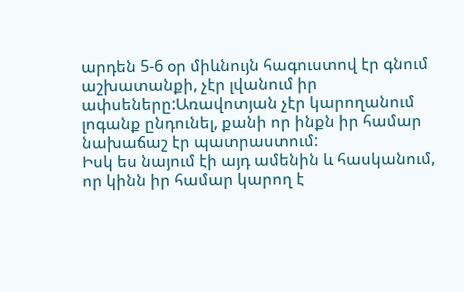արդեն 5-6 օր միևնույն հագուստով էր գնում աշխատանքի, չէր լվանում իր ափսեները:Առավոտյան չէր կարողանում լոգանք ընդունել, քանի որ ինքն իր համար նախաճաշ էր պատրաստում:
Իսկ ես նայում էի այդ ամենին և հասկանում, որ կինն իր համար կարող է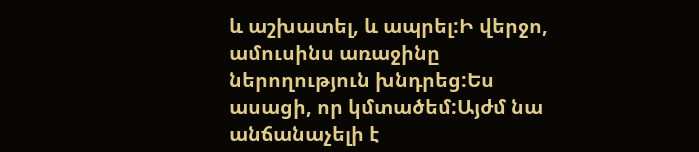և աշխատել, և ապրել:Ի վերջո, ամուսինս առաջինը ներողություն խնդրեց:Ես ասացի, որ կմտածեմ:Այժմ նա անճանաչելի է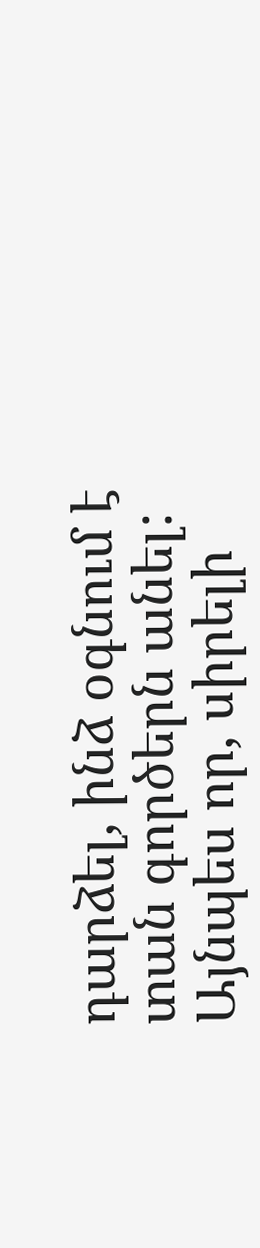դարձել, ինձ օգնում է տան գործերն անել: Այնպես որ, սիրելի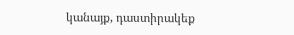կանայք, դաստիրակեք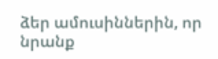ձեր ամուսիններին, որ նրանք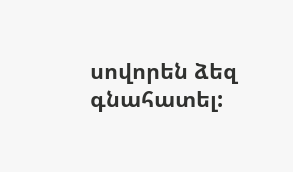սովորեն ձեզ գնահատել: